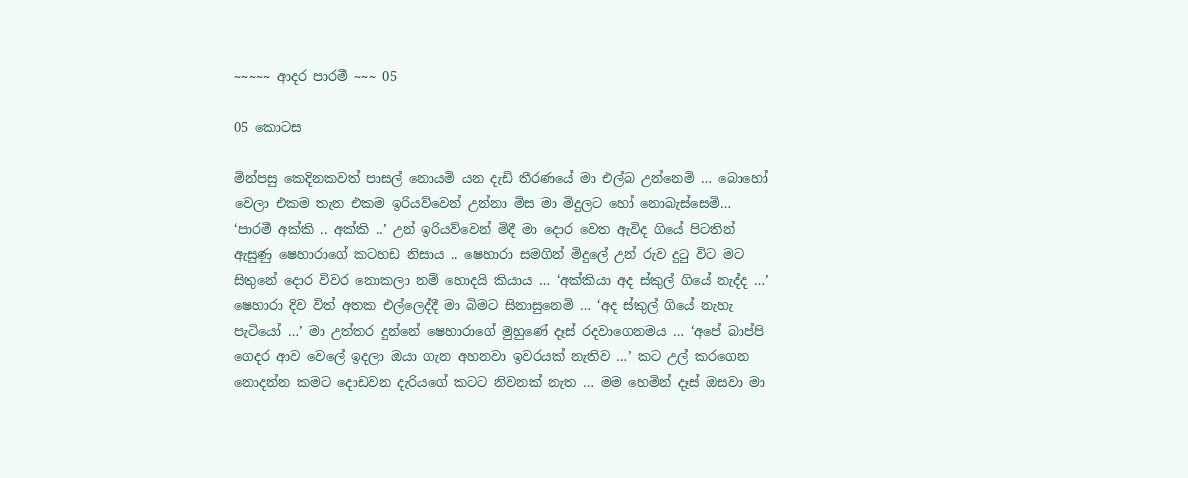~~~~~ ආදර පාරමී ~~~ 05

05 කොටස

මින්පසු කෙදිනකවත් පාසල් නොයමි යන දැඩි තීරණයේ මා එල්බ උන්නෙමි … බොහෝ වෙලා එකම තැන එකම ඉරියව්වෙන් උන්නා මිස මා මිදුලට හෝ නොබැස්සෙමි… ‘පාරමී අක්කි .. අක්කි ..’ උන් ඉරියව්වෙන් මිදී මා දොර වෙත ඇවිද ගියේ පිටතින් ඇසුණු ෂෙහාරාගේ කටහඩ නිසාය .. ෂෙහාරා සමගින් මිදුලේ උන් රුව දුටු විට මට සිතුනේ දොර විවර නොකලා නම් හොදයි කියාය … ‘අක්කියා අද ස්කුල් ගියේ නැද්ද …’ ෂෙහාරා දිව විත් අතක එල්ලෙද්දී මා බිමට සිනාසුනෙමි … ‘අද ස්කුල් ගියේ නැහැ පැටියෝ …’ මා උත්තර දුන්නේ ෂෙහාරාගේ මුහුණේ දෑස් රදවාගෙනමය … ‘අපේ බාප්පි ගෙදර ආව වෙලේ ඉදලා ඔයා ගැන අහනවා ඉවරයක් නැතිව …’ කට උල් කරගෙන නොදන්න කමට දොඩවන දැරියගේ කටට නිවනක් නැත … මම හෙමින් දෑස් ඔසවා මා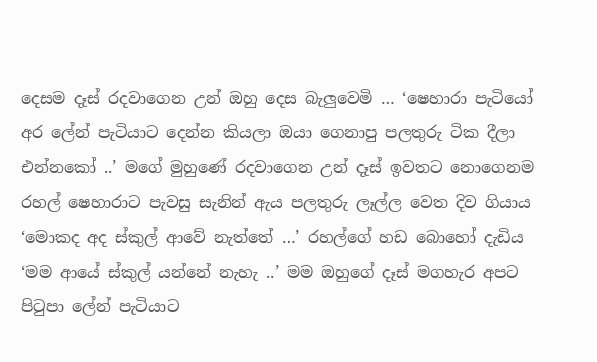දෙසම දෑස් රදවාගෙන උන් ඔහු දෙස බැලුවෙමි … ‘ෂෙහාරා පැටියෝ අර ලේන් පැටියාට දෙන්න කියලා ඔයා ගෙනාපු පලතුරු ටික දීලා එන්නකෝ ..’ මගේ මුහුණේ රදවාගෙන උන් දෑස් ඉවතට නොගෙනම රහල් ෂෙහාරාට පැවසු සැනින් ඇය පලතුරු ලෑල්ල වෙත දිව ගියාය ‘මොකද අද ස්කුල් ආවේ නැත්තේ …’ රහල්ගේ හඩ බොහෝ දැඩිය ‘මම ආයේ ස්කුල් යන්නේ නැහැ ..’ මම ඔහුගේ දෑස් මගහැර අපට පිටුපා ලේන් පැටියාට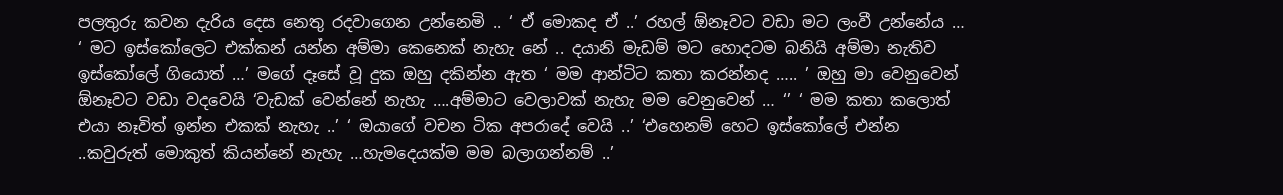පලතුරු කවන දැරිය දෙස නෙතු රදවාගෙන උන්නෙමි .. ‘ ඒ මොකද ඒ ..’ රහල් ඕනෑවට වඩා මට ලංවී උන්නේය … ‘ මට ඉස්කෝලෙට එක්කන් යන්න අම්මා කෙනෙක් නැහැ නේ .. දයානි මැඩම් මට හොදටම බනියි අම්මා නැතිව ඉස්කෝලේ ගියොත් …’ මගේ දෑසේ වූ දුක ඔහු දකින්න ඇත ‘ මම ආන්ටිට කතා කරන්නද ….. ’ ඔහු මා වෙනුවෙන් ඕනෑවට වඩා වදවෙයි ‘වැඩක් වෙන්නේ නැහැ ….අම්මාට වෙලාවක් නැහැ මම වෙනුවෙන් … ‘’ ‘ මම කතා කලොත් එයා නෑවිත් ඉන්න එකක් නැහැ ..’ ‘ ඔයාගේ වචන ටික අපරාදේ වෙයි ..’ ‘එහෙනම් හෙට ඉස්කෝලේ එන්න ..කවුරුත් මොකුත් කියන්නේ නැහැ …හැමදෙයක්ම මම බලාගන්නම් ..’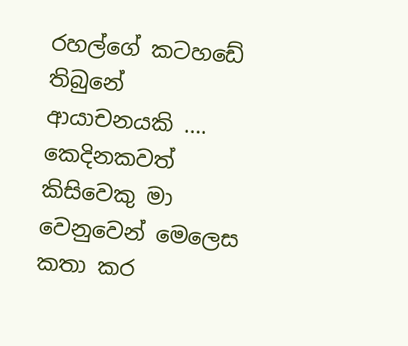රහල්ගේ කටහඩේ තිබුනේ ආයාචනයකි …. කෙදිනකවත් කිසිවෙකු මා වෙනුවෙන් මෙලෙස කතා කර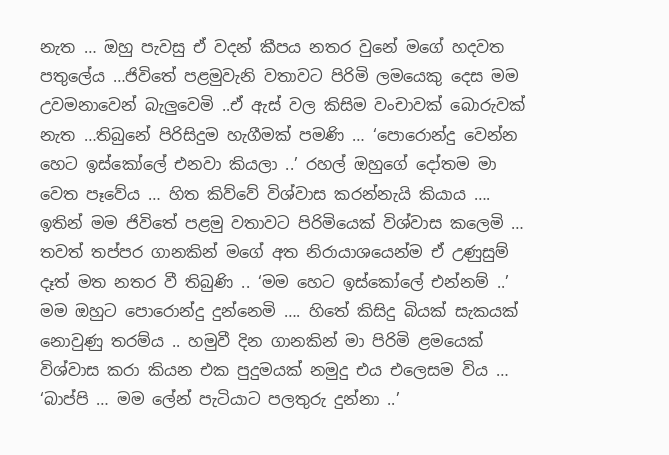නැත … ඔහු පැවසු ඒ වදන් කීපය නතර වුනේ මගේ හදවත පතුලේය …ජිවිතේ පළමුවැනි වතාවට පිරිමි ලමයෙකු දෙස මම උවමනාවෙන් බැලුවෙමි ..ඒ ඇස් වල කිසිම වංචාවක් බොරුවක් නැත …තිබුනේ පිරිසිදුම හැගීමක් පමණි … ‘පොරොන්දු වෙන්න හෙට ඉස්කෝලේ එනවා කියලා ..’ රහල් ඔහුගේ දෝතම මා වෙත පෑවේය … හිත කිව්වේ විශ්වාස කරන්නැයි කියාය …. ඉතින් මම ජිවිතේ පළමු වතාවට පිරිමියෙක් විශ්වාස කලෙමි … තවත් තප්පර ගානකින් මගේ අත නිරායාශයෙන්ම ඒ උණුසුම් දෑත් මත නතර වී තිබුණි .. ‘මම හෙට ඉස්කෝලේ එන්නම් ..’ මම ඔහුට පොරොන්දු දුන්නෙමි …. හිතේ කිසිදු බියක් සැකයක් නොවුණු තරම්ය .. හමුවී දින ගානකින් මා පිරිමි ළමයෙක් විශ්වාස කරා කියන එක පුදුමයක් නමුදු එය එලෙසම විය … ‘බාප්පි … මම ලේන් පැටියාට පලතුරු දුන්නා ..’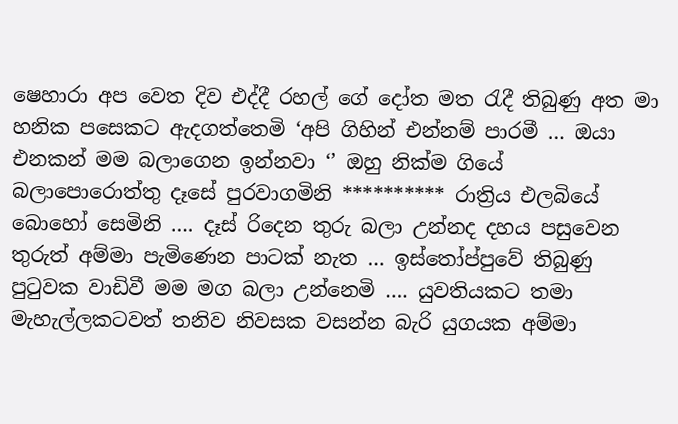ෂෙහාරා අප වෙත දිව එද්දී රහල් ගේ දෝත මත රැදී තිබුණු අත මා හනික පසෙකට ඇදගත්තෙමි ‘අපි ගිහින් එන්නම් පාරමී … ඔයා එනකන් මම බලාගෙන ඉන්නවා ‘’ ඔහු නික්ම ගියේ බලාපොරොත්තු දෑසේ පුරවාගමිනි ********** රාත්‍රිය එලබියේ බොහෝ සෙමිනි …. දෑස් රිදෙන තුරු බලා උන්නද දහය පසුවෙන තුරුත් අම්මා පැමිණෙන පාටක් නැත … ඉස්තෝප්පුවේ තිබුණු පුටුවක වාඩිවී මම මග බලා උන්නෙමි …. යුවතියකට තමා මැහැල්ලකටවත් තනිව නිවසක වසන්න බැරි යුගයක අම්මා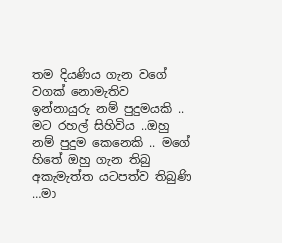තම දියණිය ගැන වගේ වගක් නොමැතිව ඉන්නායුරු නම් පුදුමයකි .. මට රහල් සිහිවිය ..ඔහු නම් පුදුම කෙනෙකි .. මගේ හිතේ ඔහු ගැන තිබු අකැමැත්ත යටපත්ව තිබුණි …මා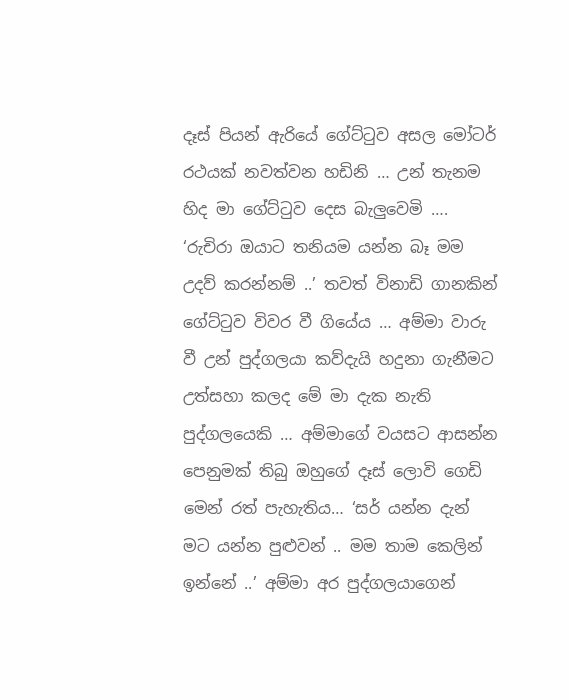දෑස් පියන් ඇරියේ ගේට්ටුව අසල මෝටර් රථයක් නවත්වන හඩිනි … උන් තැනම හිද මා ගේට්ටුව දෙස බැලුවෙමි …. ‘රුචිරා ඔයාට තනියම යන්න බෑ මම උදව් කරන්නම් ..’ තවත් විනාඩි ගානකින් ගේට්ටුව විවර වී ගියේය … අම්මා වාරු වී උන් පුද්ගලයා කව්දැයි හදුනා ගැනීමට උත්සහා කලද මේ මා දැක නැති පුද්ගලයෙකි … අම්මාගේ වයසට ආසන්න පෙනුමක් තිබු ඔහුගේ දෑස් ලොවි ගෙඩි මෙන් රත් පැහැතිය… ‘සර් යන්න දැන් මට යන්න පුළුවන් .. මම තාම කෙලින් ඉන්නේ ..’ අම්මා අර පුද්ගලයාගෙන්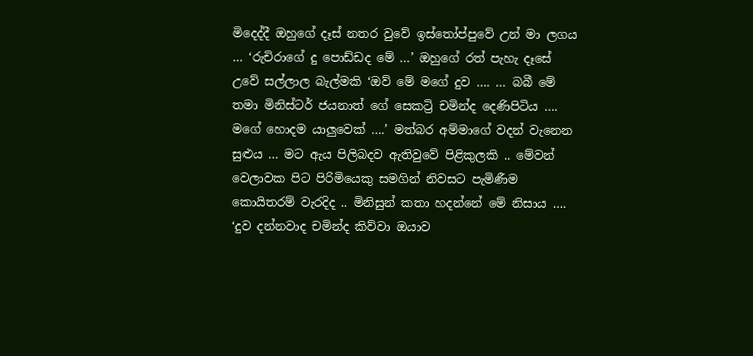මිදෙද්දී ඔහුගේ දෑස් නතර වුවේ ඉස්තෝප්පුවේ උන් මා ලගය … ‘රුචිරාගේ දු පොඩ්ඩද මේ …’ ඔහුගේ රත් පැහැ දෑසේ උවේ සල්ලාල බැල්මකි ‘ඔව් මේ මගේ දුව …. … බබී මේ තමා මිනිස්ටර් ජයනාත් ගේ සෙකට්‍රි චමින්ද දෙණිපිටිය …. මගේ හොදම යාලුවෙක් ….’ මත්බර අම්මාගේ වදන් වැනෙන සුළුය … මට ඇය පිලිබදව ඇතිවුවේ පිළිකුලකි .. මේවන් වෙලාවක පිට පිරිමියෙකු සමගින් නිවසට පැමිණීම කොයිතරම් වැරදිද .. මිනිසුන් කතා හදන්නේ මේ නිසාය …. ‘දුව දන්නවාද චමින්ද කිව්වා ඔයාව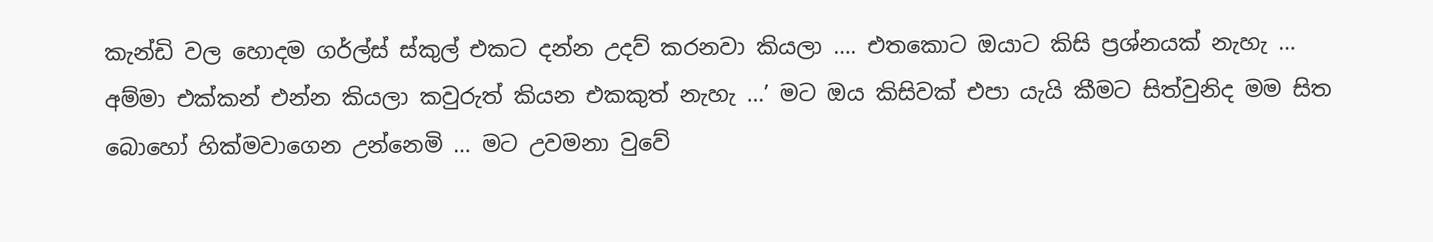කැන්ඩි වල හොදම ගර්ල්ස් ස්කුල් එකට දන්න උදව් කරනවා කියලා …. එතකොට ඔයාට කිසි ප්‍රශ්නයක් නැහැ … අම්මා එක්කන් එන්න කියලා කවුරුත් කියන එකකුත් නැහැ …’ මට ඔය කිසිවක් එපා යැයි කීමට සිත්වුනිද මම සිත බොහෝ හික්මවාගෙන උන්නෙමි … මට උවමනා වුවේ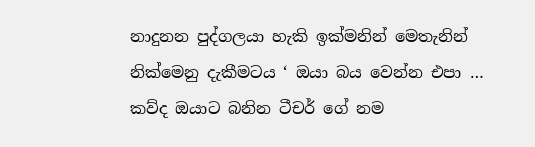නාදුනන පුද්ගලයා හැකි ඉක්මනින් මෙතැනින් නික්මෙනු දැකීමටය ‘ ඔයා බය වෙන්න එපා … කව්ද ඔයාට බනින ටීචර් ගේ නම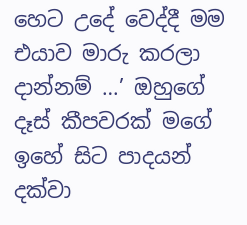හෙට උදේ වෙද්දී මම එයාව මාරු කරලා දාන්නම් …’ ඔහුගේ දෑස් කීපවරක් මගේ ඉහේ සිට පාදයන් දක්වා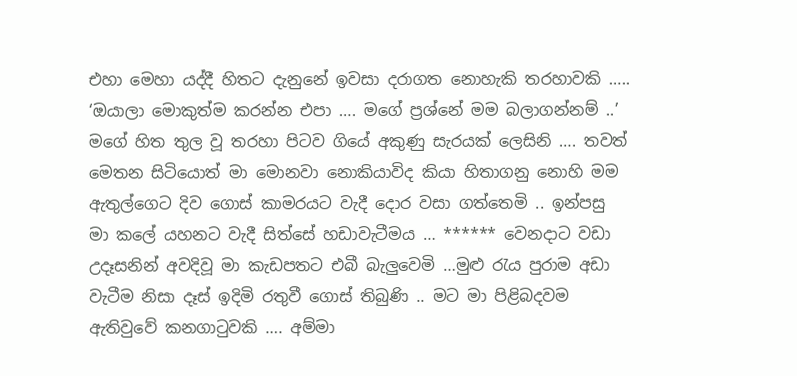එහා මෙහා යද්දී හිතට දැනුනේ ඉවසා දරාගත නොහැකි තරහාවකි ….. ‘ඔයාලා මොකුත්ම කරන්න එපා …. මගේ ප්‍රශ්නේ මම බලාගන්නම් ..’ මගේ හිත තුල වූ තරහා පිටව ගියේ අකුණු සැරයක් ලෙසිනි …. තවත් මෙතන සිටියොත් මා මොනවා නොකියාවිද කියා හිතාගනු නොහි මම ඇතුල්ගෙට දිව ගොස් කාමරයට වැදී දොර වසා ගත්තෙමි .. ඉන්පසු මා කලේ යහනට වැදී සිත්සේ හඩාවැටීමය … ****** වෙනදාට වඩා උදෑසනින් අවදිවූ මා කැඩපතට එබී බැලුවෙමි …මුළු රැය පුරාම අඩා වැටීම නිසා දෑස් ඉදිමි රතුවී ගොස් තිබුණි .. මට මා පිළිබදවම ඇතිවුවේ කනගාටුවකි …. අම්මා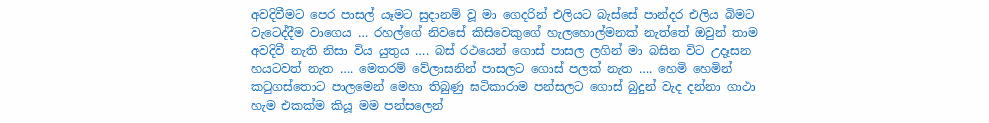අවදිවීමට පෙර පාසල් යෑමට සුදානම් වූ මා ගෙදරින් එලියට බැස්සේ පාන්දර එලිය බිමට වැටෙද්දීම වාගෙය … රහල්ගේ නිවසේ කිසිවෙකුගේ හැලහොල්මනක් නැත්තේ ඔවුන් තාම අවදිවී නැති නිසා විය යුතුය …. බස් රථයෙන් ගොස් පාසල ලගින් මා බසින විට උදෑසන හයටවත් නැත …. මෙතරම් වේලාසනින් පාසලට ගොස් පලක් නැත …. හෙමි හෙමින් කටුගස්තොට පාලමෙන් මෙහා තිබුණු ඝටිකාරාම පන්සලට ගොස් බුදුන් වැද දන්නා ගාථා හැම එකක්ම කියූ මම පන්සලෙන්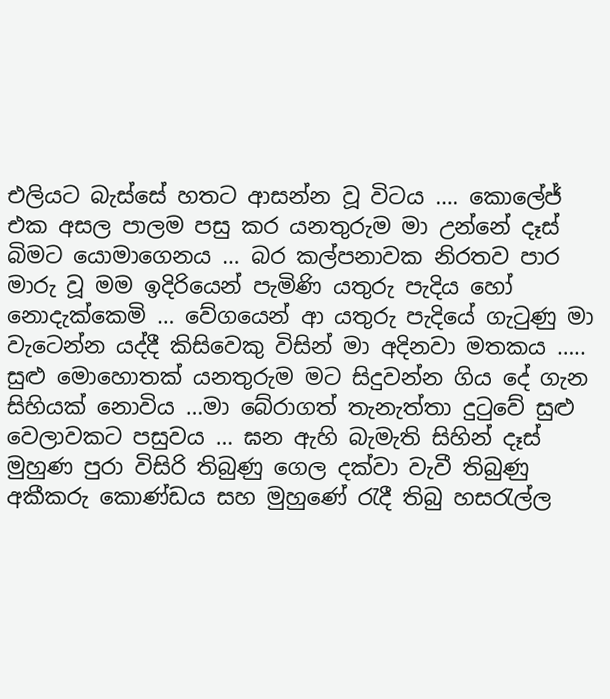එලියට බැස්සේ හතට ආසන්න වූ විටය …. කොලේජ් එක අසල පාලම පසු කර යනතුරුම මා උන්නේ දෑස් බිමට යොමාගෙනය … බර කල්පනාවක නිරතව පාර මාරු වූ මම ඉදිරියෙන් පැමිණි යතුරු පැදිය හෝ නොදැක්කෙමි … වේගයෙන් ආ යතුරු පැදියේ ගැටුණු මා වැටෙන්න යද්දී කිසිවෙකු විසින් මා අදිනවා මතකය ….. සුළු මොහොතක් යනතුරුම මට සිදුවන්න ගිය දේ ගැන සිහියක් නොවිය …මා බේරාගත් තැනැත්තා දුටුවේ සුළු වෙලාවකට පසුවය … ඝන ඇහි බැමැති සිහින් දෑස් මුහුණ පුරා විසිරි තිබුණු ගෙල දක්වා වැවී තිබුණු අකීකරු කොණ්ඩය සහ මුහුණේ රැදී තිබු හසරැල්ල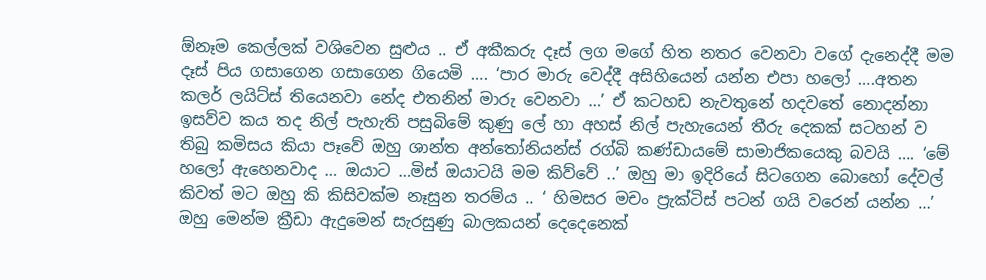ඕනෑම කෙල්ලක් වශිවෙන සුළුය .. ඒ අකීකරු දෑස් ලග මගේ හිත නතර වෙනවා වගේ දැනෙද්දී මම දෑස් පිය ගසාගෙන ගසාගෙන ගියෙමි …. ‘පාර මාරු වෙද්දී අසිහියෙන් යන්න එපා හලෝ ….අතන කලර් ලයිට්ස් තියෙනවා නේද එතනින් මාරු වෙනවා …’ ඒ කටහඩ නැවතුනේ හදවතේ නොදන්නා ඉසව්ව කය තද නිල් පැහැති පසුබිමේ කුණු ලේ හා අහස් නිල් පැහැයෙන් තීරු දෙකක් සටහන් ව තිබු කමිසය කියා පෑවේ ඔහු ශාන්ත අන්තෝනියන්ස් රග්බි කණ්ඩායමේ සාමාජිකයෙකු බවයි …. ‘මේ හලෝ ඇහෙනවාද … ඔයාට …මිස් ඔයාටයි මම කිව්වේ ..’ ඔහු මා ඉදිරියේ සිටගෙන බොහෝ දේවල් කිවත් මට ඔහු කි කිසිවක්ම නෑසුන තරම්ය .. ‘ හිමසර මචං ප්‍රැක්ටිස් පටන් ගයි වරෙන් යන්න …’ ඔහු මෙන්ම ක්‍රීඩා ඇදුමෙන් සැරසුණු බාලකයන් දෙදෙනෙක්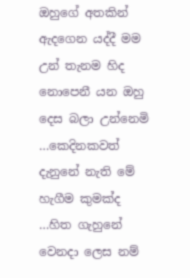ඔහුගේ අතකින් ඇදගෙන යද්දී මම උන් තැනම හිද නොපෙනී යන ඔහු දෙස බලා උන්නෙමි …කෙදිනකවත් දැනුනේ නැති මේ හැගීම කුමක්ද …හිත ගැහුනේ වෙනදා ලෙස නම්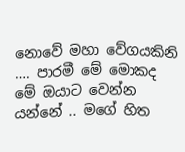නොවේ මහා වේගයකිනි …. පාරමී මේ මොකද මේ ඔයාට වෙන්න යන්නේ .. මගේ හිත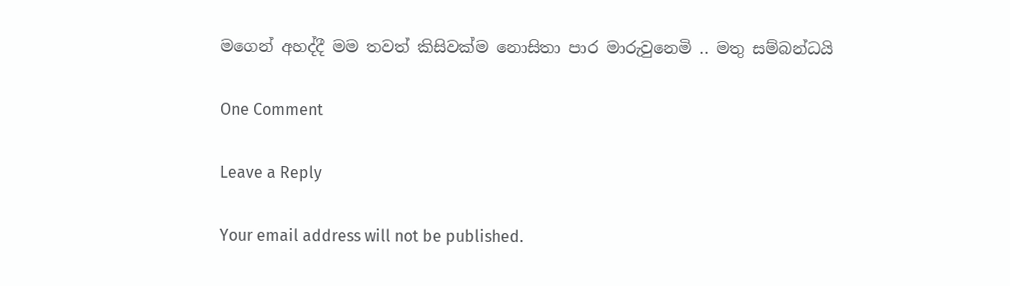මගෙන් අහද්දී මම තවත් කිසිවක්ම නොසිතා පාර මාරුවුනෙමි .. මතු සම්බන්ධයි

One Comment

Leave a Reply

Your email address will not be published.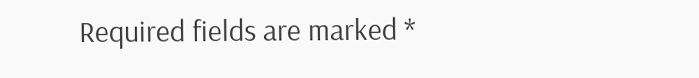Required fields are marked *